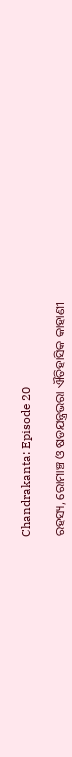Chandrakanta: Episode 20

ରହସ୍ୟ, ରୋମାଞ୍ଚ ଓ ଷଡଯନ୍ତ୍ରଭରା ଐତିହାସିକ କାହାଣୀ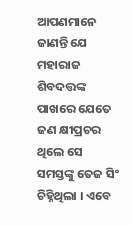ଆପଣମାନେ ଜାଣନ୍ତି ଯେ ମହାରାଜ ଶିବଦତ୍ତଙ୍କ ପାଖରେ ଯେତେ ଜଣ କ୍ଷୀପ୍ରଚର ଥିଲେ ସେ ସମସ୍ତଙ୍କୁ ତେଜ ସିଂ ଚିହ୍ନିଥିଲା । ଏବେ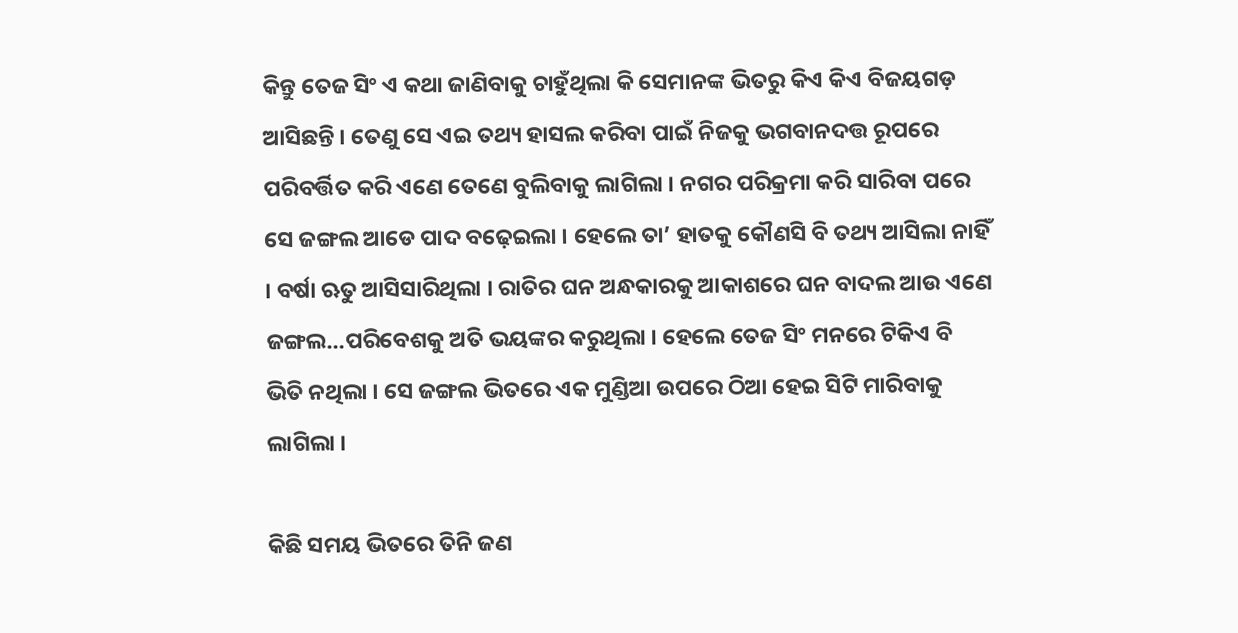କିନ୍ତୁ ତେଜ ସିଂ ଏ କଥା ଜାଣିବାକୁ ଚାହୁଁଥିଲା କି ସେମାନଙ୍କ ଭିତରୁ କିଏ କିଏ ବିଜୟଗଡ଼ ଆସିଛନ୍ତି । ତେଣୁ ସେ ଏଇ ତଥ୍ୟ ହାସଲ କରିବା ପାଇଁ ନିଜକୁ ଭଗବାନଦତ୍ତ ରୂପରେ ପରିବର୍ତ୍ତିତ କରି ଏଣେ ତେଣେ ବୁଲିବାକୁ ଲାଗିଲା । ନଗର ପରିକ୍ରମା କରି ସାରିବା ପରେ ସେ ଜଙ୍ଗଲ ଆଡେ ପାଦ ବଢ଼େଇଲା । ହେଲେ ତା’ ହାତକୁ କୌଣସି ବି ତଥ୍ୟ ଆସିଲା ନାହିଁ । ବର୍ଷା ଋତୁ ଆସିସାରିଥିଲା । ରାତିର ଘନ ଅନ୍ଧକାରକୁ ଆକାଶରେ ଘନ ବାଦଲ ଆଉ ଏଣେ ଜଙ୍ଗଲ…ପରିବେଶକୁ ଅତି ଭୟଙ୍କର କରୁଥିଲା । ହେଲେ ତେଜ ସିଂ ମନରେ ଟିକିଏ ବି ଭିତି ନଥିଲା । ସେ ଜଙ୍ଗଲ ଭିତରେ ଏକ ମୁଣ୍ଡିଆ ଉପରେ ଠିଆ ହେଇ ସିଟି ମାରିବାକୁ ଲାଗିଲା ।

କିଛି ସମୟ ଭିତରେ ତିନି ଜଣ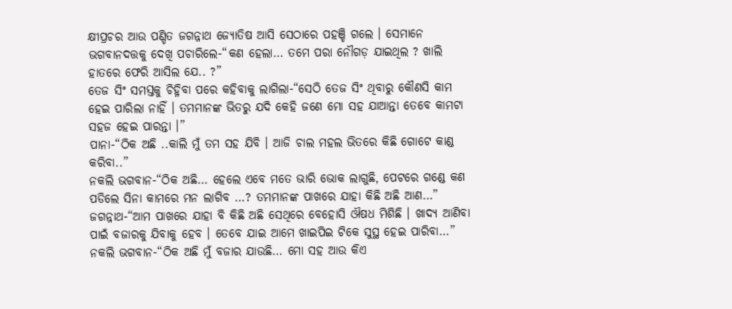କ୍ଷୀପ୍ରଚର ଆଉ ପଣ୍ଡିତ ଜଗନ୍ନାଥ ଜ୍ୟୋତିଷ ଆସି ସେଠାରେ ପହଞ୍ଚି ଗଲେ । ସେମାନେ ଭଗବାନଦତ୍ତକୁ ଦେଖି ପଚାରିଲେ-“କଣ ହେଲା… ତମେ ପରା ନୌଗଡ଼ ଯାଇଥିଲ ? ଖାଲି ହାତରେ ଫେରି ଆସିଲ ଯେ.. ?”
ତେଜ ସିଂ ସମସ୍ତକୁ ଚିହ୍ନିବା ପରେ କହିବାକୁ ଲାଗିଲା-“ସେଠି ତେଜ ସିଂ ଥିବାରୁ କୌଣସି କାମ ହେଇ ପାରିଲା ନାହିଁ । ତମମାନଙ୍କ ଭିତରୁ ଯଦି କେହି ଜଣେ ମୋ ସହ ଯାଆନ୍ତା ତେବେ କାମଟା ସହଜ ହେଇ ପାରନ୍ତା ।”
ପାନା-“ଠିକ ଅଛି ..କାଲି ମୁଁ ତମ ସହ ଯିବି । ଆଜି ଚାଲ ମହଲ ଭିତରେ କିଛି ଗୋଟେ କାଣ୍ଡ କରିବା..”
ନକଲି ଭଗବାନ-“ଠିକ ଅଛି… ହେଲେ ଏବେ ମତେ ଭାରି ଭୋକ ଲାଗୁଛି, ପେଟରେ ଗଣ୍ଡେ କଣ ପଡିଲେ ସିନା କାମରେ ମନ ଲାଗିବ …? ତମମାନଙ୍କ ପାଖରେ ଯାହା କିଛି ଅଛି ଆଣ…”
ଜଗନ୍ନାଥ-“ଆମ ପାଖରେ ଯାହା ବି କିଛି ଅଛି ସେଥିରେ ବେହୋସି ଔଷଧ ମିଶିଛି । ଖାଦ୍ୟ ଆଣିବା ପାଇଁ ବଜାରକୁ ଯିବାକୁ ହେବ । ତେବେ ଯାଇ ଆମେ ଖାଇପିଇ ଟିକେ ସୁସ୍ଥ ହେଇ ପାରିବା…”
ନକଲି ଭଗବାନ-“ଠିକ ଅଛି ମୁଁ ବଜାର ଯାଉଛି… ମୋ ସହ ଆଉ କିଏ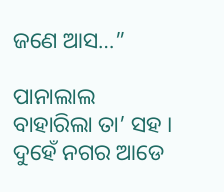ଜଣେ ଆସ…”

ପାନାଲାଲ ବାହାରିଲା ତା’ ସହ । ଦୁହେଁ ନଗର ଆଡେ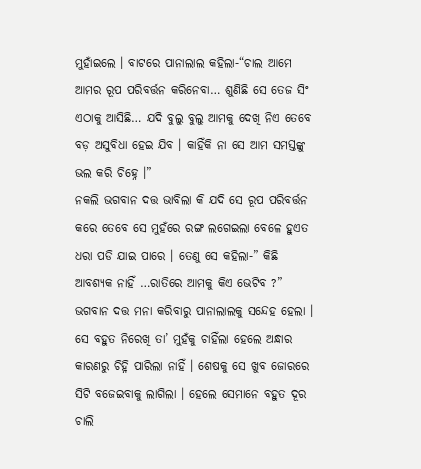ମୁହାଁଇଲେ । ବାଟରେ ପାନାଲାଲ କହିଲା-“ଚାଲ ଆମେ ଆମର ରୂପ ପରିବର୍ତ୍ତନ କରିନେବା… ଶୁଣିଛି ସେ ତେଜ ସିଂ ଏଠାକୁ ଆସିଛି… ଯଦି ବୁଲୁ ବୁଲୁ ଆମକୁ ଦେଖି ନିଏ ତେବେ ବଡ଼ ଅସୁବିଧା ହେଇ ଯିବ । କାହିଁକି ନା ସେ ଆମ ସମସ୍ତଙ୍କୁ ଭଲ କରି ଚିହ୍ନେ ।”
ନକଲି ଭଗବାନ ଦତ୍ତ ଭାବିଲା କି ଯଦି ସେ ରୂପ ପରିବର୍ତ୍ତନ କରେ ତେବେ ସେ ମୁହଁରେ ରଙ୍ଗ ଲଗେଇଲା ବେଳେ ହୁଏତ ଧରା ପଡି ଯାଇ ପାରେ । ତେଣୁ ସେ କହିଲା-” କିଛି ଆବଶ୍ୟକ ନାହିଁ …ରାତିରେ ଆମକୁ କିଏ ଭେଟିବ ?” ଭଗବାନ ଦତ୍ତ ମନା କରିବାରୁ ପାନାଲାଲକୁ ସନ୍ଦେହ ହେଲା । ସେ ବହୁତ ନିରେଖି ତା’ ମୁହଁକୁ ଚାହିଁଲା ହେଲେ ଅନ୍ଧାର କାରଣରୁ ଚିହ୍ନି ପାରିଲା ନାହିଁ । ଶେଷକୁ ସେ ଖୁବ ଜୋରରେ ସିଟି ବଜେଇବାକୁ ଲାଗିଲା । ହେଲେ ସେମାନେ ବହୁତ ଦୂର ଚାଲି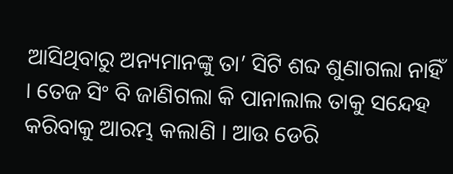ଆସିଥିବାରୁ ଅନ୍ୟମାନଙ୍କୁ ତା’ ସିଟି ଶବ୍ଦ ଶୁଣାଗଲା ନାହିଁ । ତେଜ ସିଂ ବି ଜାଣିଗଲା କି ପାନାଲାଲ ତାକୁ ସନ୍ଦେହ କରିବାକୁ ଆରମ୍ଭ କଲାଣି । ଆଉ ଡେରି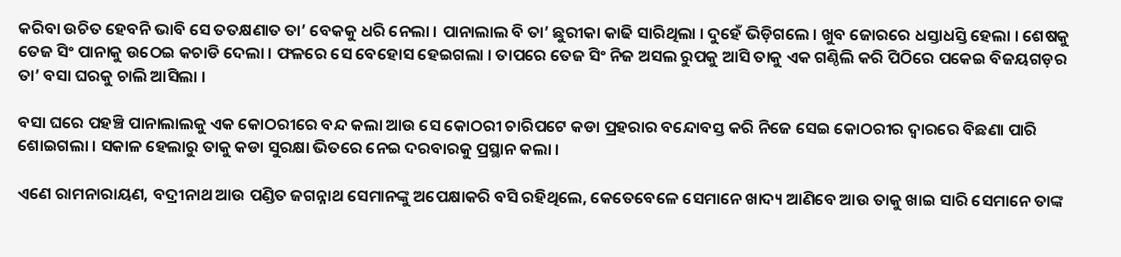କରିବା ଉଚିତ ହେବନି ଭାବି ସେ ତତକ୍ଷଣାତ ତା’ ବେକକୁ ଧରି ନେଲା । ପାନାଲାଲ ବି ତା’ ଛୁରୀକା କାଢି ସାରିଥିଲା । ଦୁହେଁ ଭିଡ଼ିଗଲେ । ଖୁବ ଜୋରରେ ଧସ୍ତାଧସ୍ତି ହେଲା । ଶେଷକୁ ତେଜ ସିଂ ପାନାକୁ ଉଠେଇ କଚାଡି ଦେଲା । ଫଳରେ ସେ ବେହୋସ ହେଇଗଲା । ତାପରେ ତେଜ ସିଂ ନିଜ ଅସଲ ରୁପକୁ ଆସି ତାକୁ ଏକ ଗଣ୍ଠିଲି କରି ପିଠିରେ ପକେଇ ବିଜୟଗଡ଼ର ତା’ ବସା ଘରକୁ ଚାଲି ଆସିଲା ।

ବସା ଘରେ ପହଞ୍ଚି ପାନାଲାଲକୁ ଏକ କୋଠରୀରେ ବନ୍ଦ କଲା ଆଉ ସେ କୋଠରୀ ଚାରିପଟେ କଡା ପ୍ରହରାର ବନ୍ଦୋବସ୍ତ କରି ନିଜେ ସେଇ କୋଠରୀର ଦ୍ୱାରରେ ବିଛଣା ପାରି ଶୋଇଗଲା । ସକାଳ ହେଲାରୁ ତାକୁ କଡା ସୁରକ୍ଷା ଭିତରେ ନେଇ ଦରବାରକୁ ପ୍ରସ୍ଥାନ କଲା ।

ଏଣେ ରାମନାରାୟଣ, ବଦ୍ରୀନାଥ ଆଉ ପଣ୍ଡିତ ଜଗନ୍ନାଥ ସେମାନଙ୍କୁ ଅପେକ୍ଷାକରି ବସି ରହିଥିଲେ, କେତେବେଳେ ସେମାନେ ଖାଦ୍ୟ ଆଣିବେ ଆଉ ତାକୁ ଖାଇ ସାରି ସେମାନେ ତାଙ୍କ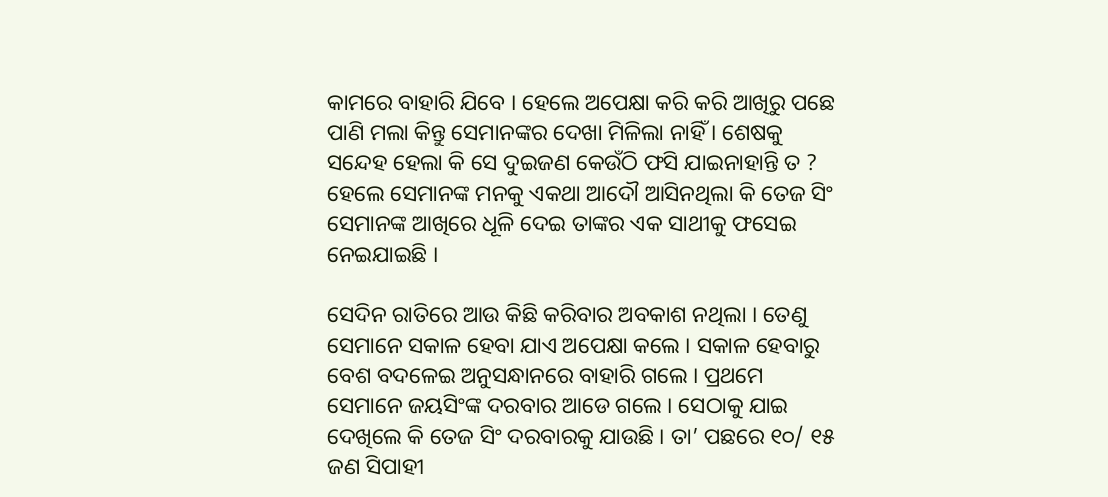କାମରେ ବାହାରି ଯିବେ । ହେଲେ ଅପେକ୍ଷା କରି କରି ଆଖିରୁ ପଛେ ପାଣି ମଲା କିନ୍ତୁ ସେମାନଙ୍କର ଦେଖା ମିଳିଲା ନାହିଁ । ଶେଷକୁ ସନ୍ଦେହ ହେଲା କି ସେ ଦୁଇଜଣ କେଉଁଠି ଫସି ଯାଇନାହାନ୍ତି ତ ? ହେଲେ ସେମାନଙ୍କ ମନକୁ ଏକଥା ଆଦୌ ଆସିନଥିଲା କି ତେଜ ସିଂ ସେମାନଙ୍କ ଆଖିରେ ଧୂଳି ଦେଇ ତାଙ୍କର ଏକ ସାଥୀକୁ ଫସେଇ ନେଇଯାଇଛି ।

ସେଦିନ ରାତିରେ ଆଉ କିଛି କରିବାର ଅବକାଶ ନଥିଲା । ତେଣୁ ସେମାନେ ସକାଳ ହେବା ଯାଏ ଅପେକ୍ଷା କଲେ । ସକାଳ ହେବାରୁ ବେଶ ବଦଳେଇ ଅନୁସନ୍ଧାନରେ ବାହାରି ଗଲେ । ପ୍ରଥମେ ସେମାନେ ଜୟସିଂଙ୍କ ଦରବାର ଆଡେ ଗଲେ । ସେଠାକୁ ଯାଇ ଦେଖିଲେ କି ତେଜ ସିଂ ଦରବାରକୁ ଯାଉଛି । ତା’ ପଛରେ ୧୦/ ୧୫ ଜଣ ସିପାହୀ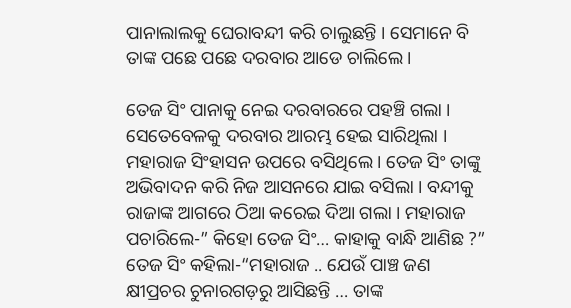ପାନାଲାଲକୁ ଘେରାବନ୍ଦୀ କରି ଚାଲୁଛନ୍ତି । ସେମାନେ ବି ତାଙ୍କ ପଛେ ପଛେ ଦରବାର ଆଡେ ଚାଲିଲେ ।

ତେଜ ସିଂ ପାନାକୁ ନେଇ ଦରବାରରେ ପହଞ୍ଚି ଗଲା । ସେତେବେଳକୁ ଦରବାର ଆରମ୍ଭ ହେଇ ସାରିଥିଲା । ମହାରାଜ ସିଂହାସନ ଉପରେ ବସିଥିଲେ । ତେଜ ସିଂ ତାଙ୍କୁ ଅଭିବାଦନ କରି ନିଜ ଆସନରେ ଯାଇ ବସିଲା । ବନ୍ଦୀକୁ ରାଜାଙ୍କ ଆଗରେ ଠିଆ କରେଇ ଦିଆ ଗଲା । ମହାରାଜ ପଚାରିଲେ-” କିହୋ ତେଜ ସିଂ… କାହାକୁ ବାନ୍ଧି ଆଣିଛ ?” ତେଜ ସିଂ କହିଲା-“ମହାରାଜ .. ଯେଉଁ ପାଞ୍ଚ ଜଣ କ୍ଷୀପ୍ରଚର ଚୁନାରଗଡ଼ରୁ ଆସିଛନ୍ତି … ତାଙ୍କ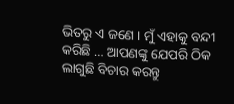ଭିତରୁ ଏ ଜଣେ । ମୁଁ ଏହାକୁ ବନ୍ଦୀ କରିଛି … ଆପଣଙ୍କୁ ଯେପରି ଠିକ ଲାଗୁଛି ବିଚାର କରନ୍ତୁ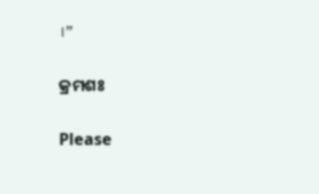।”

କ୍ରମଶଃ

Please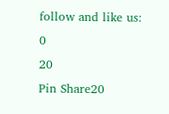follow and like us:
0
20
Pin Share20